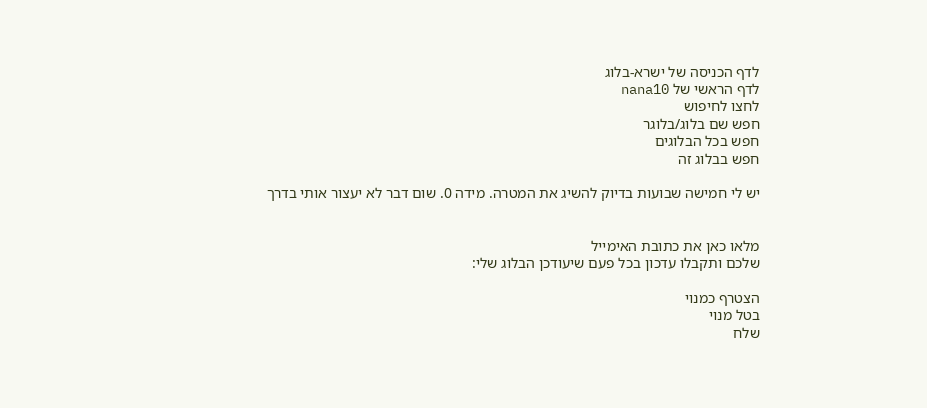לדף הכניסה של ישרא-בלוג
לדף הראשי של nana10
לחצו לחיפוש
חפש שם בלוג/בלוגר
חפש בכל הבלוגים
חפש בבלוג זה

יש לי חמישה שבועות בדיוק להשיג את המטרה. מידה 0. שום דבר לא יעצור אותי בדרך


מלאו כאן את כתובת האימייל
שלכם ותקבלו עדכון בכל פעם שיעודכן הבלוג שלי:

הצטרף כמנוי
בטל מנוי
שלח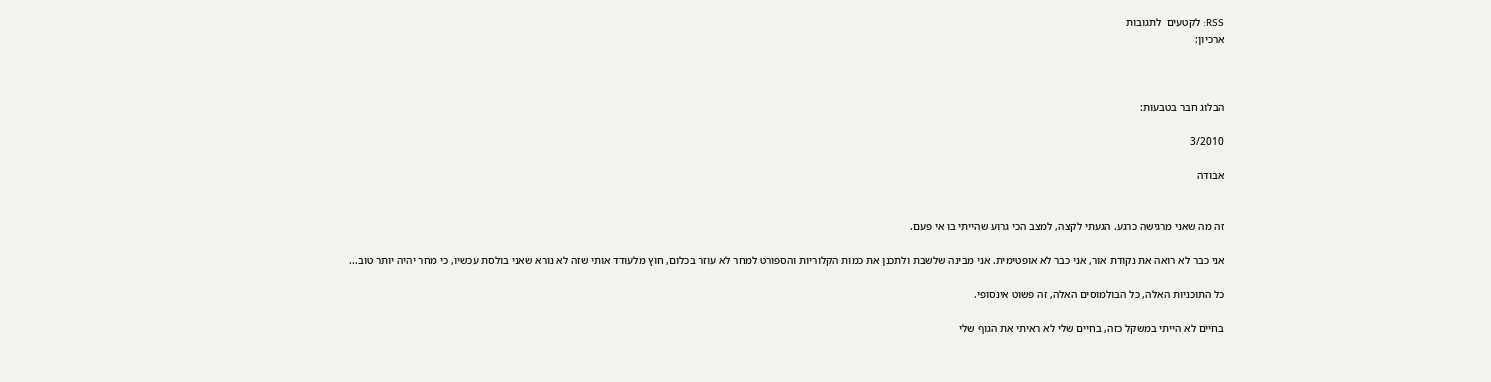RSS: לקטעים  לתגובות
ארכיון:



הבלוג חבר בטבעות:

3/2010

אבודה


זה מה שאני מרגישה כרגע. הגעתי לקצה, למצב הכי גרוע שהייתי בו אי פעם.

אני כבר לא רואה את נקודת אור, אני כבר לא אופטימית. אני מבינה שלשבת ולתכנן את כמות הקלוריות והספורט למחר לא עוזר בכלום, חוץ מלעודד אותי שזה לא נורא שאני בולסת עכשיו, כי מחר יהיה יותר טוב...

כל התוכניות האלה, כל הבולמוסים האלה, זה פשוט אינסופי.

בחיים לא הייתי במשקל כזה, בחיים שלי לא ראיתי את הגוף שלי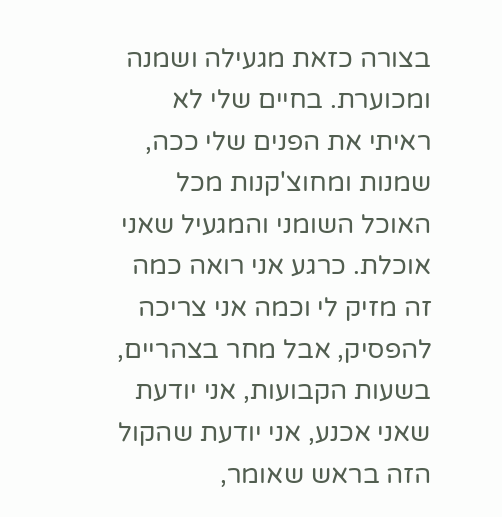בצורה כזאת מגעילה ושמנה ומכוערת. בחיים שלי לא ראיתי את הפנים שלי ככה, שמנות ומחוצ'קנות מכל האוכל השומני והמגעיל שאני אוכלת. כרגע אני רואה כמה זה מזיק לי וכמה אני צריכה להפסיק, אבל מחר בצהריים, בשעות הקבועות, אני יודעת שאני אכנע, אני יודעת שהקול הזה בראש שאומר,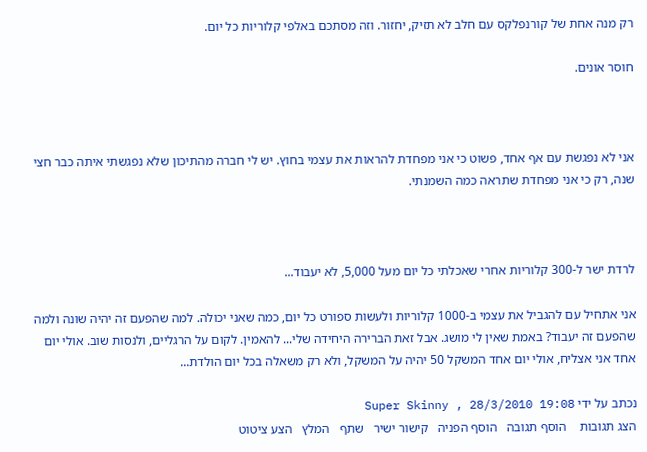רק מנה אחת של קורנפלקס עם חלב לא תזיק, יחזור. וזה מסתכם באלפי קלוריות כל יום.

חוסר אונים.



אני לא נפגשת עם אף אחד, פשוט כי אני מפחדת להראות את עצמי בחוץ. יש לי חברה מהתיכון שלא נפגשתי איתה כבר חצי שנה, רק כי אני מפחדת שתראה כמה השמנתי.



לרדת ישר ל-300 קלוריות אחרי שאכלתי כל יום מעל 5,000, לא יעבוד...

אני אתחיל עם להגביל את עצמי ב-1000 קלוריות ולעשות ספורט כל יום, כמה שאני יכולה. למה שהפעם זה יהיה שונה ולמה שהפעם זה יעבוד? באמת שאין לי מושג. אבל זאת הברירה היחידה שלי... להאמין. לקום על הרגליים, ולנסות שוב. אולי יום אחד אני אצליח, אולי יום אחד המשקל 50 יהיה על המשקל, ולא רק משאלה בכל יום הולדת...

נכתב על ידי Super Skinny , 28/3/2010 19:08
הצג תגובות    הוסף תגובה   הוסף הפניה   קישור ישיר   שתף   המלץ   הצע ציטוט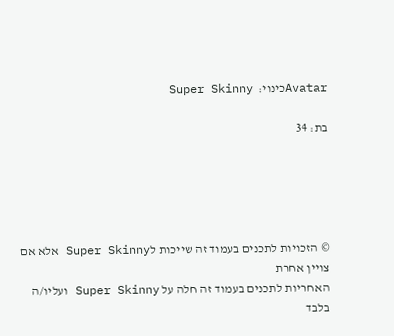Avatarכינוי:  Super Skinny

בת: 34





© הזכויות לתכנים בעמוד זה שייכות לSuper Skinny אלא אם צויין אחרת
האחריות לתכנים בעמוד זה חלה על Super Skinny ועליו/ה בלבד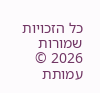כל הזכויות שמורות 2026 © עמותת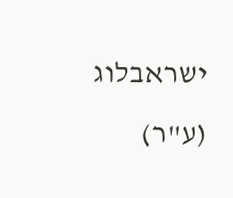ישראבלוג (ע"ר)